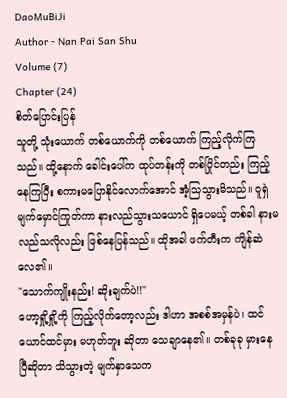DaoMuBiJi
Author - Nan Pai San Shu
Volume (7)
Chapter (24)
စိတ်ပြောင်းပြန်
သူတို့ သုံးယောက် တစ်ယောက်ကို တစ်ယောက် ကြည့်လိုက်ကြသည်။ ထို့နောက် ခေါင်းပေါ်က ထုပ်တန်းကို တစ်ပြိုင်တည်း ကြည့်နေကြပြီး စကားမပြောနိုင်လောက်အောင် အံ့သြသွားမိသည်။ ဝူရှဲ မျက်မှောင်ကြုတ်ကာ နားလည်သွားသယောင် ရှိပေမယ့် တစ်ခါ နားမလည်သလိုလည်း ဖြစ်နေပြန်သည်။ ထိုအခါ ဖက်တီးက ကျိန်ဆဲလေ၏။
"သောက်ကျိုးနည်း! ဆိုးချက်ပဲ!!"
ဟော့ရှို့ရှို့ကို ကြည့်လိုက်တော့လည်း ဒါဟာ အစစ်အမှန်ပဲ၊ ထင်ယောင်ထင်မှား မဟုတ်ဘူး ဆိုတာ သေချာနေ၏။ တစ်ခုခု မှားနေပြီဆိုတာ သိသွားတဲ့ မျက်နှာသေက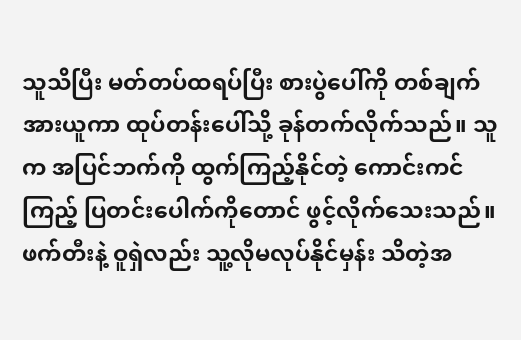သူသိပြီး မတ်တပ်ထရပ်ပြီး စားပွဲပေါ်ကို တစ်ချက် အားယူကာ ထုပ်တန်းပေါ်သို့ ခုန်တက်လိုက်သည်။ သူက အပြင်ဘက်ကို ထွက်ကြည့်နိုင်တဲ့ ကောင်းကင်ကြည့် ပြတင်းပေါက်ကိုတောင် ဖွင့်လိုက်သေးသည်။
ဖက်တီးနဲ့ ဝူရှဲလည်း သူ့လိုမလုပ်နိုင်မှန်း သိတဲ့အ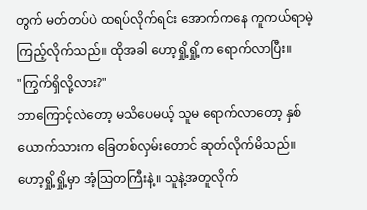တွက် မတ်တပ်ပဲ ထရပ်လိုက်ရင်း အောက်ကနေ ကူကယ်ရာမဲ့ ကြည့်လိုက်သည်။ ထိုအခါ ဟော့ရှို့ရှို့က ရောက်လာပြီး။
"ကြွက်ရှိလို့လား?"
ဘာကြောင့်လဲတော့ မသိပေမယ့် သူမ ရောက်လာတော့ နှစ်ယောက်သားက ခြေတစ်လှမ်းတောင် ဆုတ်လိုက်မိသည်။ ဟော့ရှို့ရှို့မှာ အံ့သြတကြီးနဲ့။ သူနဲ့အတူလိုက်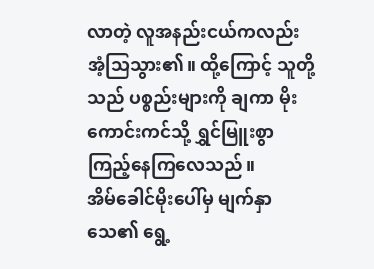လာတဲ့ လူအနည်းငယ်ကလည်း အံ့သြသွား၏။ ထို့ကြောင့် သူတို့သည် ပစ္စည်းများကို ချကာ မိုးကောင်းကင်သို့ ရွှင်မြူးစွာ ကြည့်နေကြလေသည်။
အိမ်ခေါင်မိုးပေါ်မှ မျက်နှာသေ၏ ရွေ့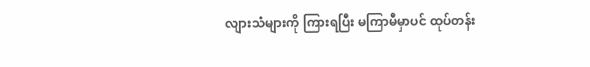လျားသံများကို ကြားရပြီး မကြာမီမှာပင် ထုပ်တန်း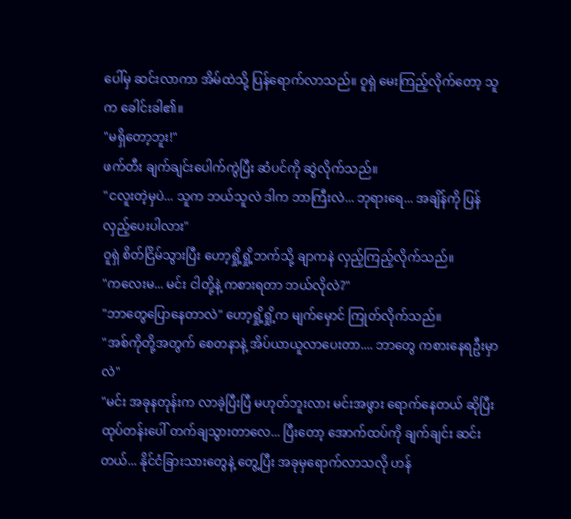ပေါ်မှ ဆင်းလာကာ အိမ်ထဲသို့ ပြန်ရောက်လာသည်။ ဝူရှဲ မေးကြည့်လိုက်တော့ သူက ခေါင်းခါ၏။
"မရှိတော့ဘူး!"
ဖက်တီး ချက်ချင်းပေါက်ကွဲပြီး ဆံပင်ကို ဆွဲလိုက်သည်။
"ငလူးတဲ့မှပဲ... သူက ဘယ်သူလဲ ဒါက ဘာကြီးလဲ... ဘုရားရေ... အချိန်ကို ပြန်လှည့်ပေးပါလား"
ဝူရှဲ စိတ်ငြိမ်သွားပြီး ဟော့ရှို့ရှို့ဘက်သို့ ချာကနဲ လှည့်ကြည့်လိုက်သည်။
"ကလေးမ... မင်း ငါတို့နဲ့ ကစားရတာ ဘယ်လိုလဲ?"
"ဘာတွေပြောနေတာလဲ" ဟော့ရှို့ရှို့က မျက်မှောင် ကြုတ်လိုက်သည်။
"အစ်ကိုတို့အတွက် စေတနာနဲ့ အိပ်ယာယူလာပေးတာ.... ဘာတွေ ကစားနေရဦးမှာလဲ"
"မင်း အခုနတုန်းက လာခဲ့ပြီးပြီ မဟုတ်ဘူးလား မင်းအဖွား ရောက်နေတယ် ဆိုပြီး ထုပ်တန်းပေါ် တက်ချသွားတာလေ... ပြီးတော့ အောက်ထပ်ကို ချက်ချင်း ဆင်းတယ်... နိုင်ငံခြားသားတွေနဲ့ တွေ့ပြီး အခုမှရောက်လာသလို ဟန်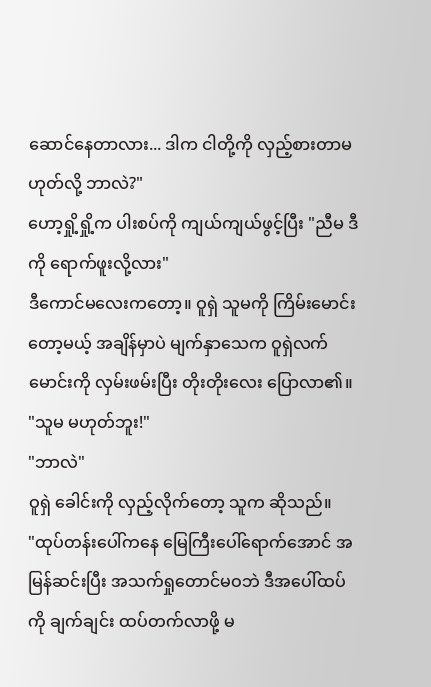ဆောင်နေတာလား... ဒါက ငါတို့ကို လှည့်စားတာမဟုတ်လို့ ဘာလဲ?"
ဟော့ရှို့ရှို့က ပါးစပ်ကို ကျယ်ကျယ်ဖွင့်ပြီး "ညီမ ဒီကို ရောက်ဖူးလို့လား"
ဒီကောင်မလေးကတော့။ ဝူရှဲ သူမကို ကြိမ်းမောင်းတော့မယ့် အချိန်မှာပဲ မျက်နှာသေက ဝူရှဲလက်မောင်းကို လှမ်းဖမ်းပြီး တိုးတိုးလေး ပြောလာ၏။
"သူမ မဟုတ်ဘူး!"
"ဘာလဲ"
ဝူရှဲ ခေါင်းကို လှည့်လိုက်တော့ သူက ဆိုသည်။
"ထုပ်တန်းပေါ်ကနေ မြေကြီးပေါ်ရောက်အောင် အမြန်ဆင်းပြီး အသက်ရှုတောင်မဝဘဲ ဒီအပေါ်ထပ်ကို ချက်ချင်း ထပ်တက်လာဖို့ မ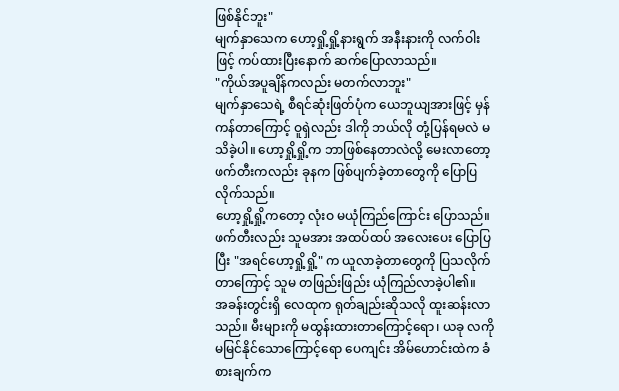ဖြစ်နိုင်ဘူး"
မျက်နှာသေက ဟော့ရှို့ရှို့နားရွက် အနီးနားကို လက်ဝါးဖြင့် ကပ်ထားပြီးနောက် ဆက်ပြောလာသည်။
"ကိုယ်အပူချိန်ကလည်း မတက်လာဘူး"
မျက်နှာသေရဲ့ စီရင်ဆုံးဖြတ်ပုံက ယေဘူယျအားဖြင့် မှန်ကန်တာကြောင့် ဝူရှဲလည်း ဒါကို ဘယ်လို တုံ့ပြန်ရမလဲ မသိခဲ့ပါ။ ဟော့ရှို့ရှို့က ဘာဖြစ်နေတာလဲလို့ မေးလာတော့ ဖက်တီးကလည်း ခုနက ဖြစ်ပျက်ခဲ့တာတွေကို ပြောပြလိုက်သည်။
ဟော့ရှို့ရှို့ကတော့ လုံးဝ မယုံကြည်ကြောင်း ပြောသည်။ ဖက်တီးလည်း သူမအား အထပ်ထပ် အလေးပေး ပြောပြပြီး "အရင်ဟော့ရှို့ရှို့" က ယူလာခဲ့တာတွေကို ပြသလိုက်တာကြောင့် သူမ တဖြည်းဖြည်း ယုံကြည်လာခဲ့ပါ၏။
အခန်းတွင်းရှိ လေထုက ရုတ်ချည်းဆိုသလို ထူးဆန်းလာသည်။ မီးများကို မထွန်းထားတာကြောင့်ရော၊ ယခု လကို မမြင်နိုင်သောကြောင့်ရော ပေကျင်း အိမ်ဟောင်းထဲက ခံစားချက်က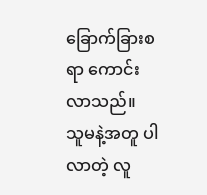ခြောက်ခြားစရာ ကောင်းလာသည်။
သူမနဲ့အတူ ပါလာတဲ့ လူ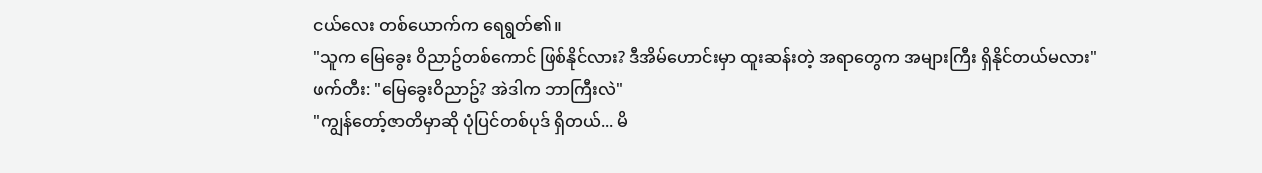ငယ်လေး တစ်ယောက်က ရေရွတ်၏။
"သူက မြေခွေး ဝိညာဥ်တစ်ကောင် ဖြစ်နိုင်လား? ဒီအိမ်ဟောင်းမှာ ထူးဆန်းတဲ့ အရာတွေက အများကြီး ရှိနိုင်တယ်မလား"
ဖက်တီး: "မြေခွေးဝိညာဥ်? အဲဒါက ဘာကြီးလဲ"
"ကျွန်တော့်ဇာတိမှာဆို ပုံပြင်တစ်ပုဒ် ရှိတယ်... မိ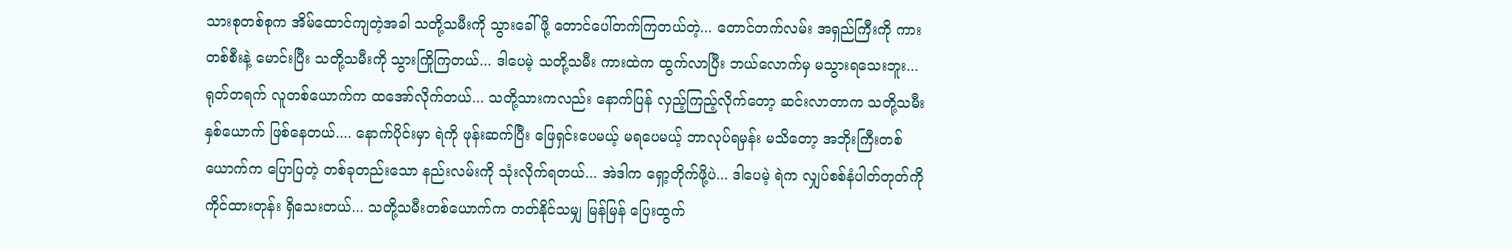သားစုတစ်စုက အိမ်ထောင်ကျတဲ့အခါ သတို့သမီးကို သွားခေါ်ဖို့ တောင်ပေါ်တက်ကြတယ်တဲ့... တောင်တက်လမ်း အရှည်ကြီးကို ကားတစ်စီးနဲ့ မောင်းပြီး သတို့သမီးကို သွားကြိုကြတယ်... ဒါပေမဲ့ သတို့သမီး ကားထဲက ထွက်လာပြီး ဘယ်လောက်မှ မသွားရသေးဘူး... ရုတ်တရက် လူတစ်ယောက်က ထအော်လိုက်တယ်... သတို့သားကလည်း နောက်ပြန် လှည့်ကြည့်လိုက်တော့ ဆင်းလာတာက သတို့သမီးနှစ်ယောက် ဖြစ်နေတယ်.... နောက်ပိုင်းမှာ ရဲကို ဖုန်းဆက်ပြီး ဖြေရှင်းပေမယ့် မရပေမယ့် ဘာလုပ်ရမှန်း မသိတော့ အဘိုးကြီးတစ်ယောက်က ပြောပြတဲ့ တစ်ခုတည်းသော နည်းလမ်းကို သုံးလိုက်ရတယ်... အဲဒါက ရှော့တိုက်ဖို့ပဲ... ဒါပေမဲ့ ရဲက လျှပ်စစ်နံပါတ်တုတ်ကို ကိုင်ထားတုန်း ရှိသေးတယ်... သတို့သမီးတစ်ယောက်က တတ်နိုင်သမျှ မြန်မြန် ပြေးထွက်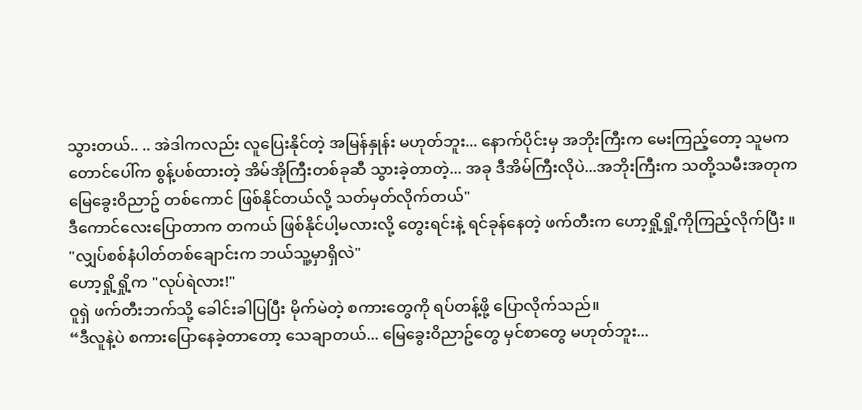သွားတယ်.. .. အဲဒါကလည်း လူပြေးနိုင်တဲ့ အမြန်နှုန်း မဟုတ်ဘူး... နောက်ပိုင်းမှ အဘိုးကြီးက မေးကြည့်တော့ သူမက တောင်ပေါ်က စွန့်ပစ်ထားတဲ့ အိမ်အိုကြီးတစ်ခုဆီ သွားခဲ့တာတဲ့... အခု ဒီအိမ်ကြီးလိုပဲ...အဘိုးကြီးက သတို့သမီးအတုက မြေခွေးဝိညာဥ် တစ်ကောင် ဖြစ်နိုင်တယ်လို့ သတ်မှတ်လိုက်တယ်"
ဒီကောင်လေးပြောတာက တကယ် ဖြစ်နိုင်ပါ့မလားလို့ တွေးရင်းနဲ့ ရင်ခုန်နေတဲ့ ဖက်တီးက ဟော့ရှို့ရှို့ကိုကြည့်လိုက်ပြီး ။
"လျှပ်စစ်နံပါတ်တစ်ချောင်းက ဘယ်သူ့မှာရှိလဲ"
ဟော့ရှို့ရှို့က "လုပ်ရဲလား!"
ဝူရှဲ ဖက်တီးဘက်သို့ ခေါင်းခါပြပြီး မိုက်မဲတဲ့ စကားတွေကို ရပ်တန့်ဖို့ ပြောလိုက်သည်။
“ဒီလူနဲ့ပဲ စကားပြောနေခဲ့တာတော့ သေချာတယ်... မြေခွေးဝိညာဥ်တွေ မှင်စာတွေ မဟုတ်ဘူး...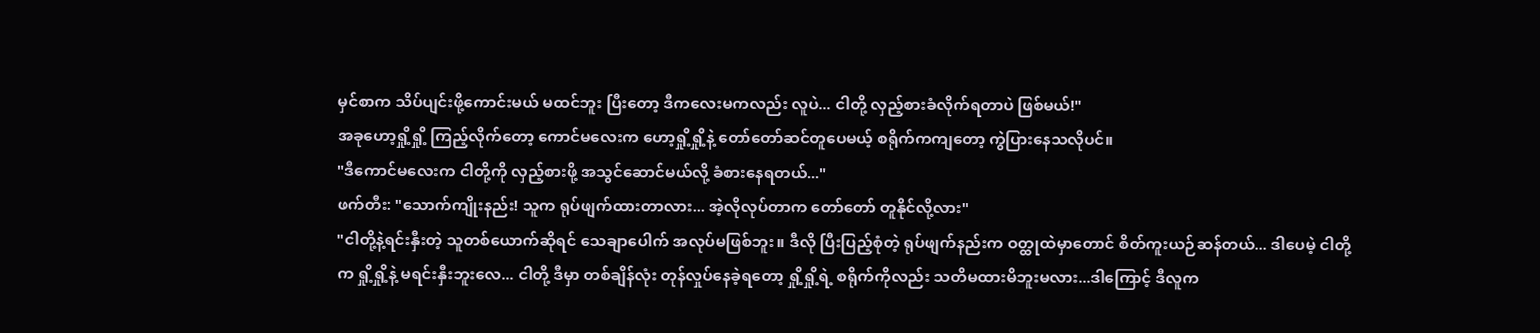မှင်စာက သိပ်ပျင်းဖို့ကောင်းမယ် မထင်ဘူး ပြီးတော့ ဒီကလေးမကလည်း လူပဲ... ငါတို့ လှည့်စားခံလိုက်ရတာပဲ ဖြစ်မယ်!"
အခုဟော့ရှို့ရှို့ ကြည့်လိုက်တော့ ကောင်မလေးက ဟော့ရှို့ရှို့နဲ့ တော်တော်ဆင်တူပေမယ့် စရိုက်ကကျတော့ ကွဲပြားနေသလိုပင်။
"ဒီကောင်မလေးက ငါတို့ကို လှည့်စားဖို့ အသွင်ဆောင်မယ်လို့ ခံစားနေရတယ်..."
ဖက်တီး: "သောက်ကျိုးနည်း! သူက ရုပ်ဖျက်ထားတာလား... အဲ့လိုလုပ်တာက တော်တော် တူနိုင်လို့လား"
"ငါတို့နဲ့ရင်းနှီးတဲ့ သူတစ်ယောက်ဆိုရင် သေချာပေါက် အလုပ်မဖြစ်ဘူး။ ဒီလို ပြီးပြည့်စုံတဲ့ ရုပ်ဖျက်နည်းက ဝတ္ထုထဲမှာတောင် စိတ်ကူးယဉ်ဆန်တယ်... ဒါပေမဲ့ ငါတို့က ရှို့ရှို့နဲ့ မရင်းနှီးဘူးလေ... ငါတို့ ဒီမှာ တစ်ချိန်လုံး တုန်လှုပ်နေခဲ့ရတော့ ရှို့ရှို့ရဲ့ စရိုက်ကိုလည်း သတိမထားမိဘူးမလား...ဒါကြောင့် ဒီလူက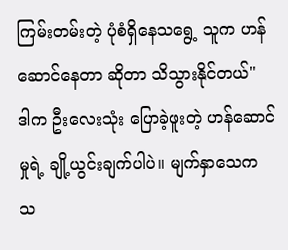ကြမ်းတမ်းတဲ့ ပုံစံရှိနေသရွေ့ သူက ဟန်ဆောင်နေတာ ဆိုတာ သိသွားနိုင်တယ်"
ဒါက ဦးလေးသုံး ပြောခဲ့ဖူးတဲ့ ဟန်ဆောင်မှုရဲ့ ချို့ယွင်းချက်ပါပဲ။ မျက်နှာသေက သ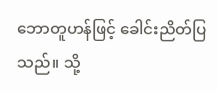ဘောတူဟန်ဖြင့် ခေါင်းညိတ်ပြသည်။ သို့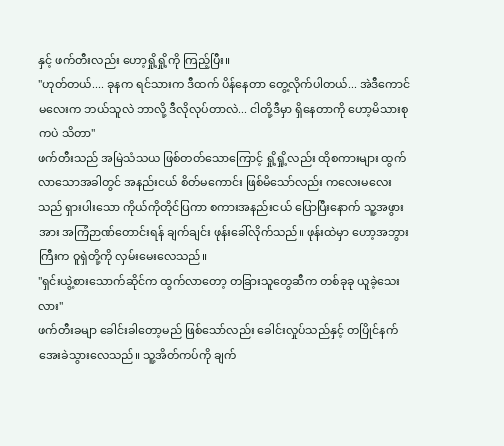နှင့် ဖက်တီးလည်း ဟော့ရှို့ရှို့ကို ကြည့်ပြီး။
"ဟုတ်တယ်.... ခုနက ရင်သားက ဒီထက် ပိန်နေတာ တွေ့လိုက်ပါတယ်... အဲဒီကောင်မလေးက ဘယ်သူလဲ ဘာလို့ ဒီလိုလုပ်တာလဲ... ငါတို့ဒီမှာ ရှိနေတာကို ဟော့မိသားစုကပဲ သိတာ"
ဖက်တီးသည် အမြဲသံသယ ဖြစ်တတ်သောကြောင့် ရှို့ရှို့လည်း ထိုစကားများ ထွက်လာသောအခါတွင် အနည်းငယ် စိတ်မကောင်း ဖြစ်မိသော်လည်း ကလေးမလေးသည် ရှားပါးသော ကိုယ်ကိုတိုင်ပြကာ စကားအနည်းငယ် ပြောပြီးနောက် သူ့အဖွားအား အကြံဉာဏ်တောင်းရန် ချက်ချင်း ဖုန်းခေါ်လိုက်သည်။ ဖုန်းထဲမှာ ဟော့အဘွားကြီးက ဝူရှဲတို့ကို လှမ်းမေးလေသည်။
"ရှင်းယွဲ့စားသောက်ဆိုင်က ထွက်လာတော့ တခြားသူတွေဆီက တစ်ခုခု ယူခဲ့သေးလား"
ဖက်တီးခမျာ ခေါင်းခါတော့မည် ဖြစ်သော်လည်း ခေါင်းလှုပ်သည်နှင့် တပြိုင်နက် အေးခဲသွားလေသည်။ သူ့အိတ်ကပ်ကို ချက်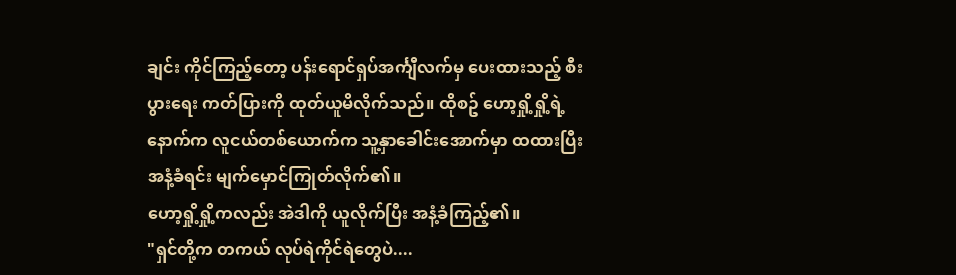ချင်း ကိုင်ကြည့်တော့ ပန်းရောင်ရှပ်အင်္ကျီလက်မှ ပေးထားသည့် စီးပွားရေး ကတ်ပြားကို ထုတ်ယူမိလိုက်သည်။ ထိုစဥ် ဟော့ရှို့ရှို့ရဲ့နောက်က လူငယ်တစ်ယောက်က သူ့နှာခေါင်းအောက်မှာ ထထားပြီး အနံ့ခံရင်း မျက်မှောင်ကြုတ်လိုက်၏။
ဟော့ရှို့ရှို့ကလည်း အဲဒါကို ယူလိုက်ပြီး အနံ့ခံကြည့်၏။
"ရှင်တို့က တကယ် လုပ်ရဲကိုင်ရဲတွေပဲ....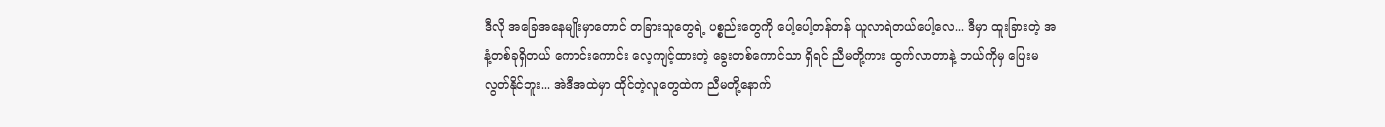ဒီလို အခြေအနေမျိုးမှာတောင် တခြားသူတွေရဲ့ ပစ္စည်းတွေကို ပေါ့ပေါ့တန်တန် ယူလာရဲတယ်ပေါ့လေ... ဒီမှာ ထူးခြားတဲ့ အနံ့တစ်ခုရှိတယ် ကောင်းကောင်း လေ့ကျင့်ထားတဲ့ ခွေးတစ်ကောင်သာ ရှိရင် ညီမတို့ကား ထွက်လာတာနဲ့ ဘယ်ကိုမှ ပြေးမလွတ်နိုင်ဘူး... အဲဒီအထဲမှာ ထိုင်တဲ့လူတွေထဲက ညီမတို့နောက်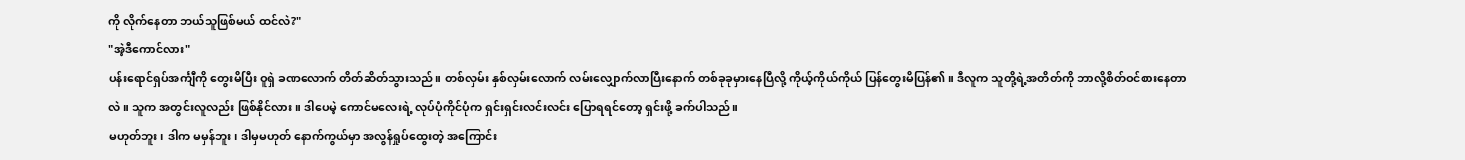ကို လိုက်နေတာ ဘယ်သူဖြစ်မယ် ထင်လဲ?"
"အဲ့ဒီကောင်လား"
ပန်းရောင်ရှပ်အင်္ကျီကို တွေးမိပြီး ဝူရှဲ ခဏလောက် တိတ်ဆိတ်သွားသည်။ တစ်လှမ်း နှစ်လှမ်းလောက် လမ်းလျှောက်လာပြီးနောက် တစ်ခုခုမှားနေပြီလို့ ကိုယ့်ကိုယ်ကိုယ် ပြန်တွေးမိပြန်၏။ ဒီလူက သူတို့ရဲ့အတိတ်ကို ဘာလို့စိတ်ဝင်စားနေတာလဲ။ သူက အတွင်းလူလည်း ဖြစ်နိုင်လား။ ဒါပေမဲ့ ကောင်မလေးရဲ့ လုပ်ပုံကိုင်ပုံက ရှင်းရှင်းလင်းလင်း ပြောရရင်တော့ ရှင်းဖို့ ခက်ပါသည်။
မဟုတ်ဘူး၊ ဒါက မမှန်ဘူး၊ ဒါမှမဟုတ် နောက်ကွယ်မှာ အလွန်ရှုပ်ထွေးတဲ့ အကြောင်း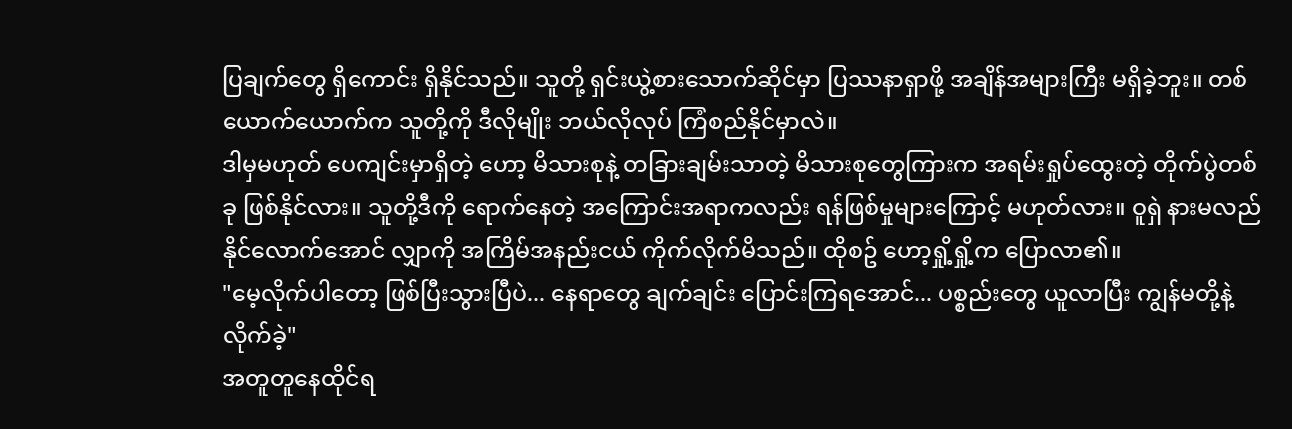ပြချက်တွေ ရှိကောင်း ရှိနိုင်သည်။ သူတို့ ရှင်းယွဲ့စားသောက်ဆိုင်မှာ ပြဿနာရှာဖို့ အချိန်အများကြီး မရှိခဲ့ဘူး။ တစ်ယောက်ယောက်က သူတို့ကို ဒီလိုမျိုး ဘယ်လိုလုပ် ကြံစည်နိုင်မှာလဲ။
ဒါမှမဟုတ် ပေကျင်းမှာရှိတဲ့ ဟော့ မိသားစုနဲ့ တခြားချမ်းသာတဲ့ မိသားစုတွေကြားက အရမ်းရှုပ်ထွေးတဲ့ တိုက်ပွဲတစ်ခု ဖြစ်နိုင်လား။ သူတို့ဒီကို ရောက်နေတဲ့ အကြောင်းအရာကလည်း ရန်ဖြစ်မှုများကြောင့် မဟုတ်လား။ ဝူရှဲ နားမလည်နိုင်လောက်အောင် လျှာကို အကြိမ်အနည်းငယ် ကိုက်လိုက်မိသည်။ ထိုစဥ် ဟော့ရှို့ရှို့က ပြောလာ၏။
"မေ့လိုက်ပါတော့ ဖြစ်ပြီးသွားပြီပဲ... နေရာတွေ ချက်ချင်း ပြောင်းကြရအောင်... ပစ္စည်းတွေ ယူလာပြီး ကျွန်မတို့နဲ့ လိုက်ခဲ့"
အတူတူနေထိုင်ရ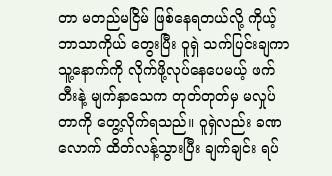တာ မတည်မငြိမ် ဖြစ်နေရတယ်လို့ ကိုယ့်ဘာသာကိုယ် တွေးပြီး ဝူရှဲ သက်ပြင်းချကာ သူ့နောက်ကို လိုက်ဖို့လုပ်နေပေမယ့် ဖက်တီးနဲ့ မျက်နှာသေက တုတ်တုတ်မှ မလှုပ်တာကို တွေ့လိုက်ရသည်။ ဝူရှဲလည်း ခဏလောက် ထိတ်လန့်သွားပြီး ချက်ချင်း ရပ်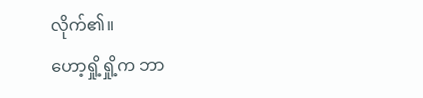လိုက်၏။
ဟော့ရှို့ရှို့က ဘာ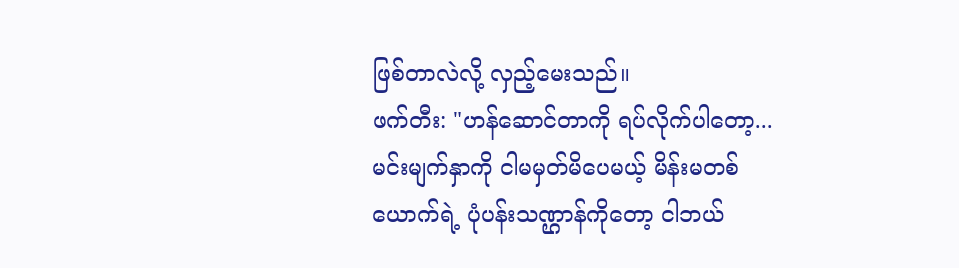ဖြစ်တာလဲလို့ လှည့်မေးသည်။
ဖက်တီး: "ဟန်ဆောင်တာကို ရပ်လိုက်ပါတော့... မင်းမျက်နှာကို ငါမမှတ်မိပေမယ့် မိန်းမတစ်ယောက်ရဲ့ ပုံပန်းသဏ္ဌာန်ကိုတော့ ငါဘယ်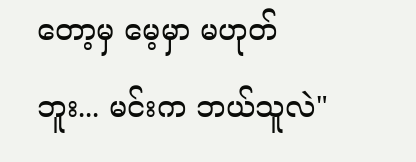တော့မှ မေ့မှာ မဟုတ်ဘူး... မင်းက ဘယ်သူလဲ"